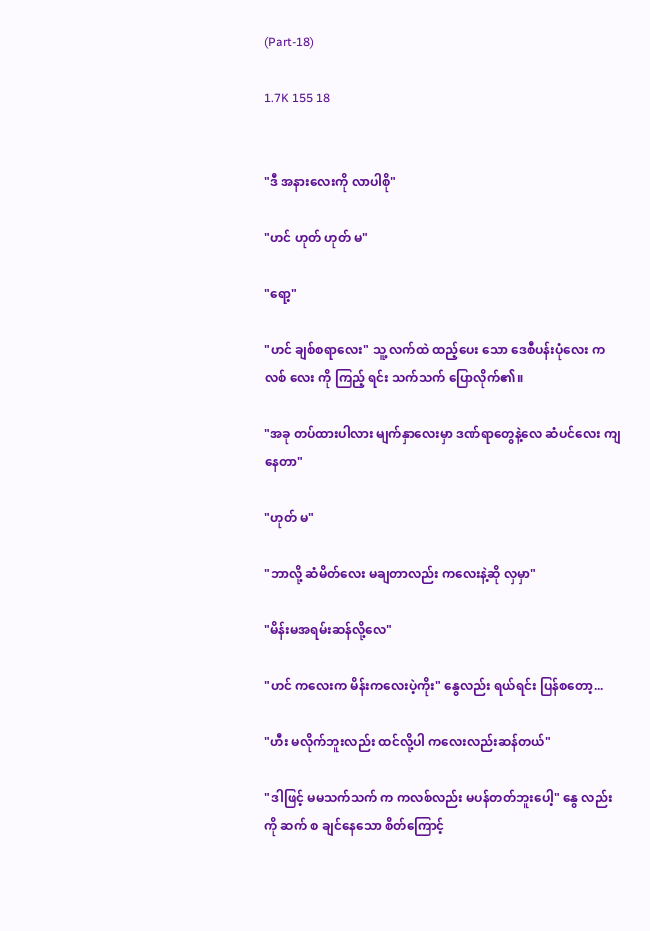(Part-18)

1.7K 155 18


"ဒီ အနားလေးကို လာပါစို"

"ဟင် ဟုတ် ဟုတ် မ"

"ရော့"

"ဟင် ချစ်စရာလေး" သူ့ လက်ထဲ ထည့်ပေး သော ဒေစီပန်းပုံလေး ကလစ် လေး ကို ကြည့် ရင်း သက်သက် ပြောလိုက်၏။

"အခု တပ်ထားပါလား မျက်နှာလေးမှာ ဒဏ်ရာတွေနဲ့လေ ဆံပင်လေး ကျနေတာ"

"ဟုတ် မ"

"ဘာလို့ ဆံမိတ်လေး မချတာလည်း ကလေးနဲ့ဆို လှမှာ"

"မိန်းမအရမ်းဆန်လို့လေ"

"ဟင် ကလေးက မိန်းကလေးပဲ့ကိုး" နွေလည်း ရယ်ရင်း ပြန်စတော့...

"ဟီး မလိုက်ဘူးလည်း ထင်လို့ပါ ကလေးလည်းဆန်တယ်"

"ဒါဖြင့် မမသက်သက် က ကလစ်လည်း မပန်တတ်ဘူးပေါ့" နွေ လည်း ကို ဆက် စ ချင်နေသော စိတ်ကြောင့်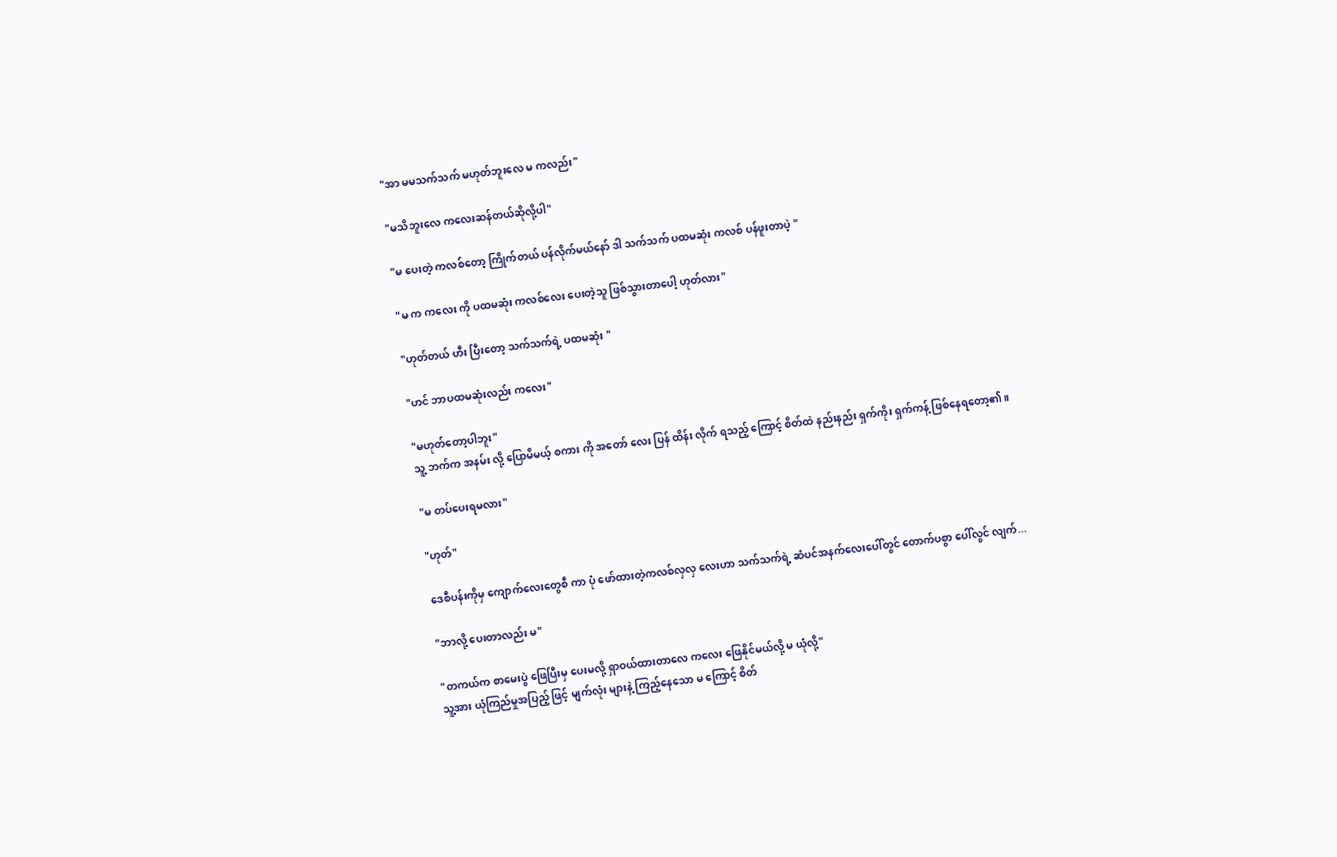"အာ မမသက်သက် မဟုတ်ဘူးလေ မ ကလည်း"

"မသိဘူးလေ ကလေးဆန်တယ်ဆိုလို့ပါ"

"မ ပေးတဲ့ ကလစ်တော့ ကြိုက်တယ် ပန်လိုက်မယ်နော် ဒါ သက်သက် ပထမဆုံး ကလစ် ပန်ဖူးတာပဲ့ "

"မ က ကလေး ကို ပထမဆုံး ကလစ်လေး ပေးတဲ့သူ ဖြစ်သွားတာပေါ့ ဟုတ်လား"

"ဟုတ်တယ် ဟီး ပြီးတော့ သက်သက်ရဲ့ ပထမဆုံး "

"ဟင် ဘာပထမဆုံးလည်း ကလေး"

"မဟုတ်တော့ပါဘူး"
သူ့ ဘက်က အနမ်း လို့ ပြောမိမယ့် စကား ကို အတော် လေး ပြန် ထိန်း လိုက် ရသည့် ကြောင့် စိတ်ထဲ နည်းနည်း ရှက်ကိုး ရှက်ကန့် ဖြစ်နေရတော့၏။

"မ တပ်ပေးရမလား"

"ဟုတ်"

ဒေစီပန်းကိုမှ ကျောက်လေးတွေစီ ကာ ပုံ ဖော်ထားတဲ့ကလစ်လှလှ လေးဟာ သက်သက်ရဲ့ ဆံပင်အနက်လေးပေါ်တွင် တောက်ပစွာ ပေါ်လွင် လျက်...

"ဘာလို့ ပေးတာလည်း မ"

"တကယ်က စာမေးပွဲ ဖြေပြီးမှ ပေးမလို့ ရှာဝယ်ထားတာလေ ကလေး ဖြေနိုင်မယ်လို့ မ ယုံလို့"
သူ့အား ယုံကြည်မှုအပြည့် ဖြင့် မျက်လုံး များနဲ့ ကြည့်နေသော မ ကြောင့် စိတ်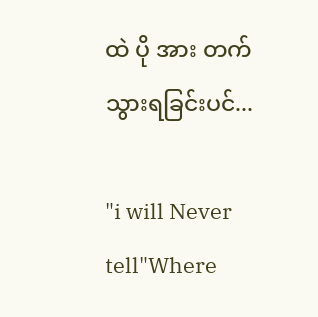ထဲ ပို အား တက်သွားရခြင်းပင်...

"i will Never tell"Where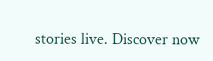stories live. Discover now